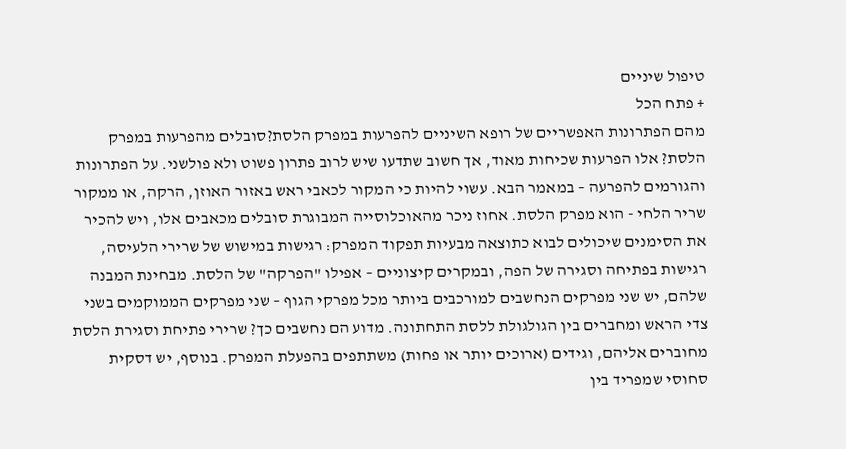טיפול שיניים
+ פתח הכל
מהם הפתרונות האפשריים של רופא השיניים להפרעות במפרק הלסת?סובלים מהפרעות במפרק הלסת? אלו הפרעות שכיחות מאוד, אך חשוב שתדעו שיש לרוב פתרון פשוט ולא פולשני. על הפתרונות והגורמים להפרעה – במאמר הבא. עשוי להיות כי המקור לכאבי ראש באזור האוזן, הרקה, או ממקור שריר הלחי - הוא מפרק הלסת. אחוז ניכר מהאוכלוסייה המבוגרת סובלים מכאבים אלו, ויש להכיר את הסימנים שיכולים לבוא כתוצאה מבעיות תפקוד המפרק: רגישות במישוש של שרירי הלעיסה, רגישות בפתיחה וסגירה של הפה, ובמקרים קיצוניים – אפילו "הפרקה" של הלסת. מבחינת המבנה שלהם, יש שני מפרקים הנחשבים למורכבים ביותר מכל מפרקי הגוף – שני מפרקים הממוקמים בשני צדי הראש ומחברים בין הגולגולת ללסת התחתונה. מדוע הם נחשבים כך? שרירי פתיחת וסגירת הלסת מחוברים אליהם, וגידים (ארוכים יותר או פחות) משתתפים בהפעלת המפרק. בנוסף, יש דסקית סחוסי שמפריד בין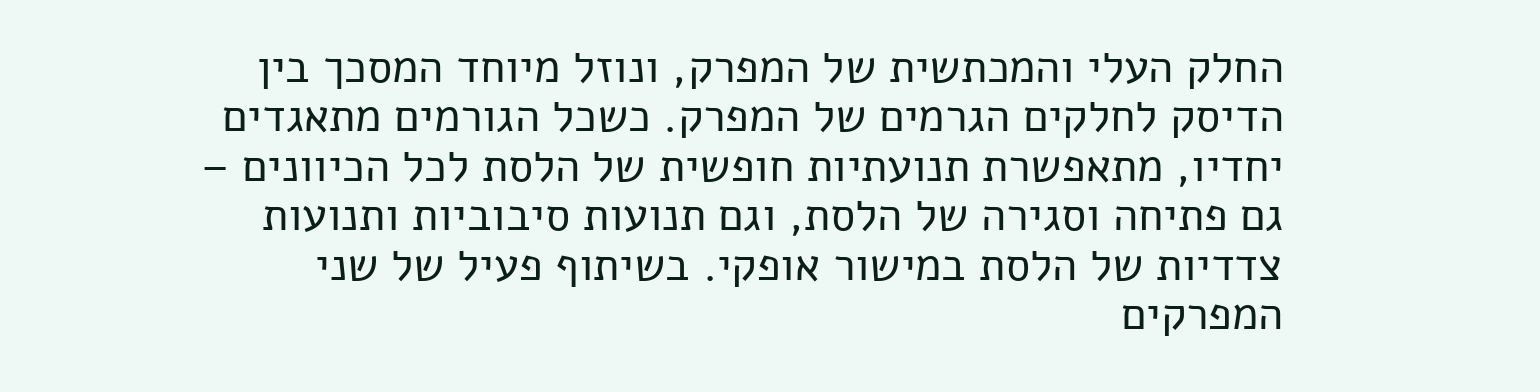החלק העלי והמכתשית של המפרק, ונוזל מיוחד המסכך בין הדיסק לחלקים הגרמים של המפרק. כשכל הגורמים מתאגדים יחדיו, מתאפשרת תנועתיות חופשית של הלסת לכל הכיוונים – גם פתיחה וסגירה של הלסת, וגם תנועות סיבוביות ותנועות צדדיות של הלסת במישור אופקי. בשיתוף פעיל של שני המפרקים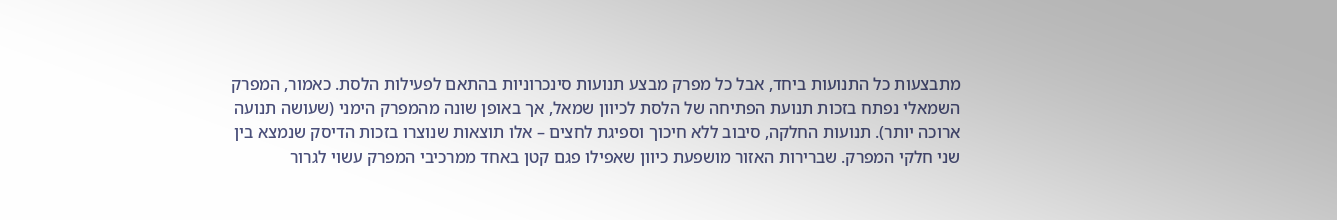מתבצעות כל התנועות ביחד, אבל כל מפרק מבצע תנועות סינכרוניות בהתאם לפעילות הלסת. כאמור, המפרק השמאלי נפתח בזכות תנועת הפתיחה של הלסת לכיוון שמאל, אך באופן שונה מהמפרק הימני (שעושה תנועה ארוכה יותר). תנועות החלקה, סיבוב ללא חיכוך וספיגת לחצים – אלו תוצאות שנוצרו בזכות הדיסק שנמצא בין שני חלקי המפרק. שברירות האזור מושפעת כיוון שאפילו פגם קטן באחד ממרכיבי המפרק עשוי לגרור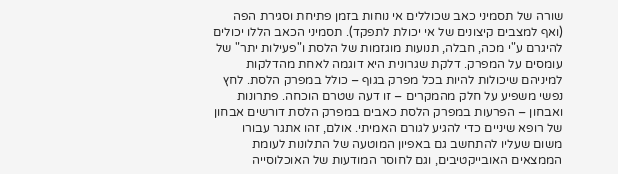שורה של תסמיני כאב שכוללים אי נוחות בזמן פתיחת וסגירת הפה (ואף למצבים קיצונים של אי יכולת לתפקד). תסמיני הכאב הללו יכולים להיגרם ע"י מכה, חבלה, תנועות מוגזמות של הלסת ו"פעילות יתר" של עומסים על המפרק. דלקת שגרונית היא דוגמה לאחת מהדלקות למיניהם שיכולות להיות בכל מפרק בגוף – כולל במפרק הלסת. לחץ נפשי משפיע על חלק מהמקרים – זו דעה שטרם הוכחה. פתרונות ואבחון – הפרעות במפרק הלסת כאבים במפרק הלסת דורשים אבחון של רופא שיניים כדי להגיע לגורם האמיתי. אולם, זהו אתגר עבורו משום שעליו להתחשב גם באפיון המוטעה של התלונות לעומת הממצאים האובייקטיבים, וגם לחוסר המודעות של האוכלוסייה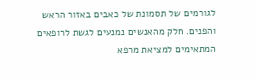לגורמים של תסמונת של כאבים באזור הראש והפנים. חלק מהאנשים נמנעים לגשת לרופאים המתאימים למציאת מרפא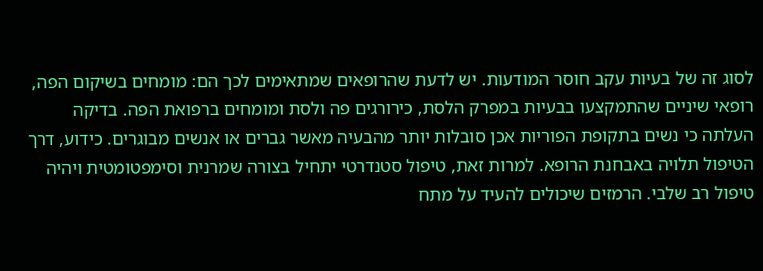לסוג זה של בעיות עקב חוסר המודעות. יש לדעת שהרופאים שמתאימים לכך הם: מומחים בשיקום הפה, רופאי שיניים שהתמקצעו בבעיות במפרק הלסת, כירורגים פה ולסת ומומחים ברפואת הפה. בדיקה העלתה כי נשים בתקופת הפוריות אכן סובלות יותר מהבעיה מאשר גברים או אנשים מבוגרים. כידוע, דרך הטיפול תלויה באבחנת הרופא. למרות זאת, טיפול סטנדרטי יתחיל בצורה שמרנית וסימפטומטית ויהיה טיפול רב שלבי. הרמזים שיכולים להעיד על מתח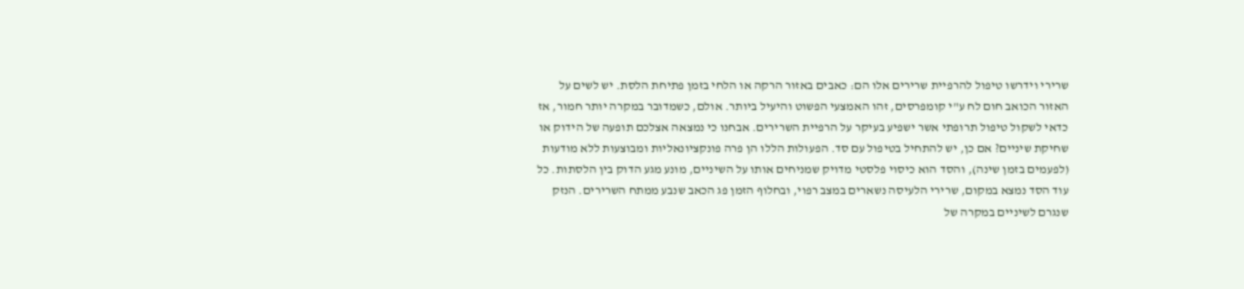שרירי וידרשו טיפול להרפיית שרירים אלו הם: כאבים באזור הרקה או הלחי בזמן פתיחת הלסת. יש לשים על האזור הכואב חום לח ע"י קומפרסים, זהו האמצעי הפשוט והיעיל ביותר. אולם, כשמדובר במקרה יותר חמור, אז כדאי לשקול טיפול תרופתי אשר ישפיע בעיקר על הרפיית השרירים. אבחנו כי נמצאה אצלכם תופעה של הידוק או שחיקת שיניים? אם כן, יש להתחיל בטיפול עם סד. הפעולות הללו הן פרה פונקציונאליות ומבוצעות ללא מודעות (לפעמים בזמן שינה), והסד הוא כיסוי פלסטי מדויק שמניחים אותו על השיניים, מונע מגע הדוק בין הלסתות. כל עוד הסד נמצא במקום, שרירי הלעיסה נשארים במצב רפוי, ובחלוף הזמן פג הכאב שנבע ממתח השרירים. הנזק שנגרם לשיניים במקרה של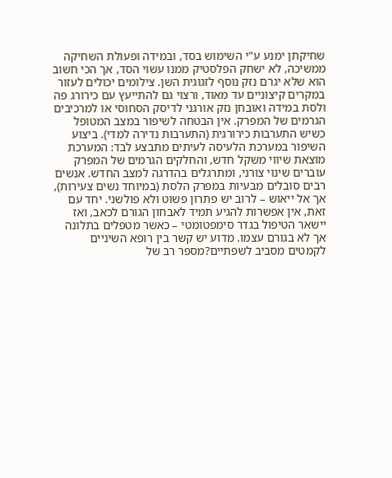שחיקתן ימנע ע"י השימוש בסד, ובמידה ופעולת השחיקה ממשיכה, לא ישחק הפלסטיק ממנו עשוי הסד, אך הכי חשוב הוא שלא יגרם נזק נוסף לזגוגית השן. צילומים יכולים לעזור במקרים קיצוניים עד מאוד, ורצוי גם להתייעץ עם כירורג פה ולסת במידה ואובחן נזק אורגני לדיסק הסחוסי או למרכיבים הגרמים של המפרק. אין הבטחה לשיפור במצב המטופל כשיש התערבות כירורגית (התערבות נדירה למדי). ביצוע השיפור במערכת הלעיסה לעיתים מתבצע לבד: המערכת מוצאת שיווי משקל חדש, והחלקים הגרמים של המפרק עוברים שינוי צורני, ומתרגלים בהדרגה למצב החדש. אנשים רבים סובלים מבעיות במפרק הלסת (במיוחד נשים צעירות), אך אל ייאוש – לרוב יש פתרון פשוט ולא פולשני. יחד עם זאת, אין אפשרות להגיע תמיד לאבחון הגורם לכאב, ואז יישאר הטיפול בגדר סימפטומטי – כאשר מטפלים בתלונה אך לא בגורם עצמו. מדוע יש קשר בין רופא השיניים לקמטים מסביב לשפתיים?מספר רב של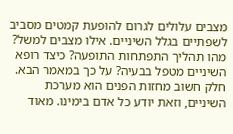מצבים עלולים לגרום להופעת קמטים מסביב לשפתיים בגלל השיניים. אילו מצבים למשל? מהו תהליך התפתחות התופעה? כיצד רופא השיניים מטפל בבעיה? על כך במאמר הבא. חלק חשוב מחזות הפנים הוא מערכת השיניים, וזאת יודע כל אדם בימינו. מאוד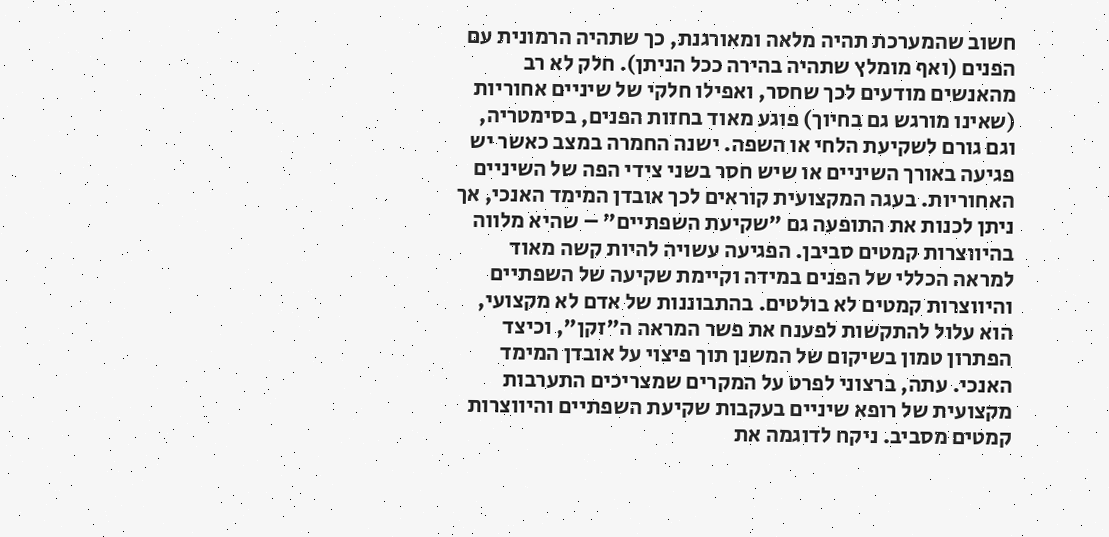חשוב שהמערכת תהיה מלאה ומאורגנת, כך שתהיה הרמונית עם הפנים (ואף מומלץ שתהיה בהירה ככל הניתן). חלק לא רב מהאנשים מודעים לכך שחסר, ואפילו חלקי של שיניים אחוריות (שאינו מורגש גם בחיוך) פוגע מאוד בחזות הפנים, בסימטריה, וגם גורם לשקיעת הלחי או השפה. ישנה החמרה במצב כאשר יש פגיעה באורך השיניים או שיש חסר בשני צידי הפה של השיניים האחוריות. בעגה המקצועית קוראים לכך אובדן המימד האנכי, אך ניתן לכנות את התופעה גם "שקיעת השפתיים" – שהיא מלווה בהיווצרות קמטים סביבן. הפגיעה עשויה להיות קשה מאוד למראה הכללי של הפנים במידה וקיימת שקיעה של השפתיים והיווצרות קמטים לא בולטים. בהתבוננות של אדם לא מקצועי, הוא עלול להתקשות לפענח את פשר המראה ה"זקן", וכיצד הפתרון טמון בשיקום של המשנן תוך פיצוי על אובדן המימד האנכי. עתה, ברצוני לפרט על המקרים שמצריכים התערבות מקצועית של רופא שיניים בעקבות שקיעת השפתיים והיווצרות קמטים מסביב. ניקח לדוגמה את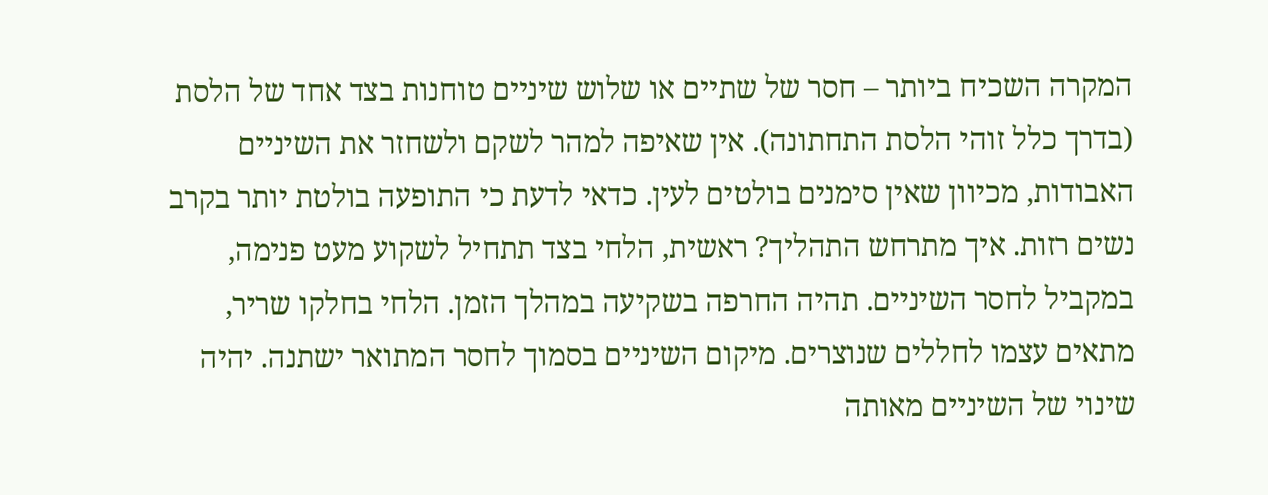המקרה השכיח ביותר – חסר של שתיים או שלוש שיניים טוחנות בצד אחד של הלסת (בדרך כלל זוהי הלסת התחתונה). אין שאיפה למהר לשקם ולשחזר את השיניים האבודות, מכיוון שאין סימנים בולטים לעין. כדאי לדעת כי התופעה בולטת יותר בקרב נשים רזות. איך מתרחש התהליך? ראשית, הלחי בצד תתחיל לשקוע מעט פנימה, במקביל לחסר השיניים. תהיה החרפה בשקיעה במהלך הזמן. הלחי בחלקו שריר, מתאים עצמו לחללים שנוצרים. מיקום השיניים בסמוך לחסר המתואר ישתנה. יהיה שינוי של השיניים מאותה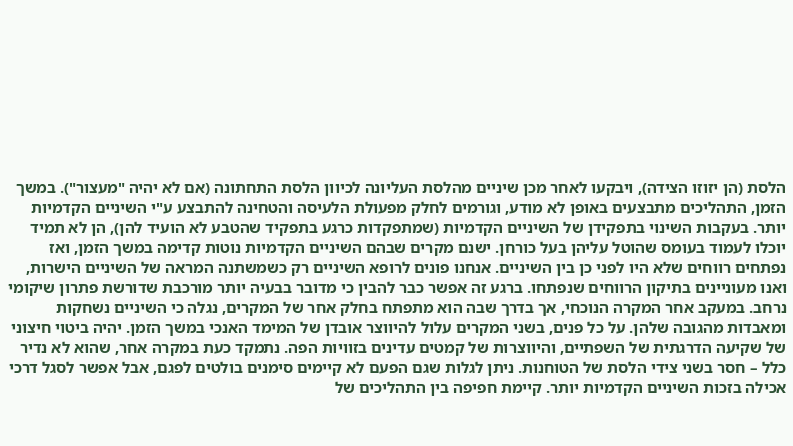הלסת (הן יזוזו הצידה), ויבקעו לאחר מכן שיניים מהלסת העליונה לכיוון הלסת התחתונה (אם לא יהיה "מעצור"). במשך הזמן, התהליכים מתבצעים באופן לא מודע, וגורמים לחלק מפעולת הלעיסה והטחינה להתבצע ע"י השיניים הקדמיות יותר. בעקבות השינוי בתפקידן של השיניים הקדמיות (שמתפקדות כרגע בתפקיד שהטבע לא הועיד להן), הן לא תמיד יוכלו לעמוד בעומס שהוטל עליהן בעל כורחן. ישנם מקרים שבהם השיניים הקדמיות נוטות קדימה במשך הזמן, ואז נפתחים רווחים שלא היו לפני כן בין השיניים. אנחנו פונים לרופא השיניים רק כשמשתנה המראה של השיניים הישרות, ואנו מעוניינים בתיקון הרווחים שנפתחו. ברגע זה אפשר כבר להבין כי מדובר בבעיה יותר מורכבת שדורשת פתרון שיקומי נרחב. במעקב אחר המקרה הנוכחי, אך בדרך שבה הוא מתפתח בחלק אחר של המקרים, נגלה כי השיניים נשחקות ומאבדות מהגובה שלהן. על כל פנים, בשני המקרים עלול להיווצר אובדן של המימד האנכי במשך הזמן. יהיה ביטוי חיצוני של שקיעה הדרגתית של השפתיים, והיווצרות של קמטים עדינים בזוויות הפה. נתמקד כעת במקרה אחר, שהוא לא נדיר כלל – חסר בשני צידי הלסת של הטוחנות. ניתן לגלות שגם הפעם לא קיימים סימנים בולטים לפגם, אבל אפשר לסגל דרכי אכילה בזכות השיניים הקדמיות יותר. קיימת חפיפה בין התהליכים של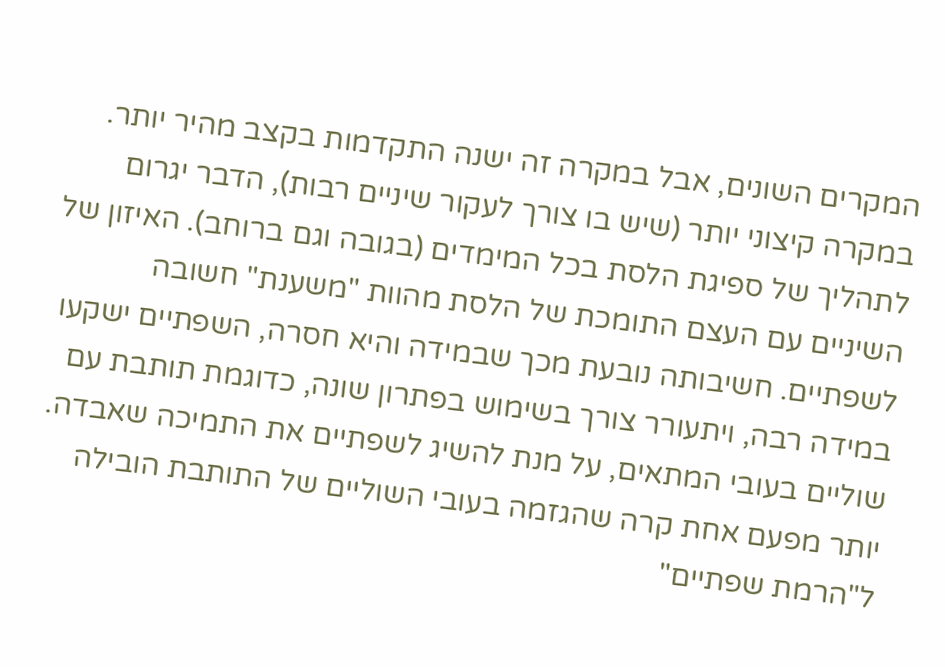המקרים השונים, אבל במקרה זה ישנה התקדמות בקצב מהיר יותר. במקרה קיצוני יותר (שיש בו צורך לעקור שיניים רבות), הדבר יגרום לתהליך של ספיגת הלסת בכל המימדים (בגובה וגם ברוחב). האיזון של השיניים עם העצם התומכת של הלסת מהוות "משענת" חשובה לשפתיים. חשיבותה נובעת מכך שבמידה והיא חסרה, השפתיים ישקעו במידה רבה, ויתעורר צורך בשימוש בפתרון שונה, כדוגמת תותבת עם שוליים בעובי המתאים, על מנת להשיג לשפתיים את התמיכה שאבדה. יותר מפעם אחת קרה שהגזמה בעובי השוליים של התותבת הובילה ל"הרמת שפתיים"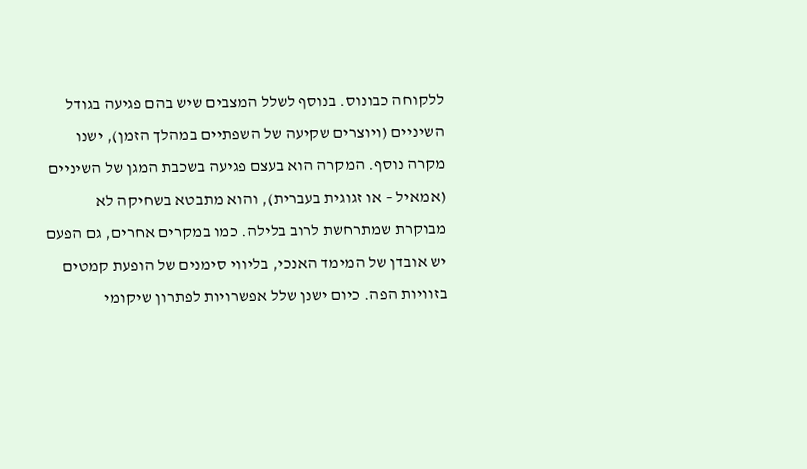ללקוחה כבונוס. בנוסף לשלל המצבים שיש בהם פגיעה בגודל השיניים (ויוצרים שקיעה של השפתיים במהלך הזמן), ישנו מקרה נוסף. המקרה הוא בעצם פגיעה בשכבת המגן של השיניים (אמאיל – או זגוגית בעברית), והוא מתבטא בשחיקה לא מבוקרת שמתרחשת לרוב בלילה. כמו במקרים אחרים, גם הפעם יש אובדן של המימד האנכי, בליווי סימנים של הופעת קמטים בזוויות הפה. כיום ישנן שלל אפשרויות לפתרון שיקומי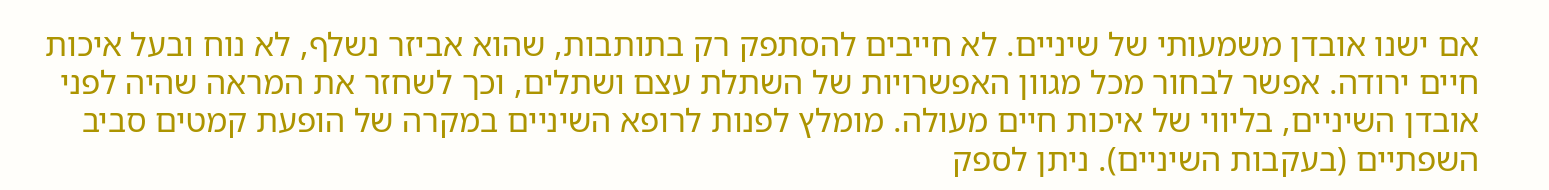אם ישנו אובדן משמעותי של שיניים. לא חייבים להסתפק רק בתותבות, שהוא אביזר נשלף, לא נוח ובעל איכות חיים ירודה. אפשר לבחור מכל מגוון האפשרויות של השתלת עצם ושתלים, וכך לשחזר את המראה שהיה לפני אובדן השיניים, בליווי של איכות חיים מעולה. מומלץ לפנות לרופא השיניים במקרה של הופעת קמטים סביב השפתיים (בעקבות השיניים). ניתן לספק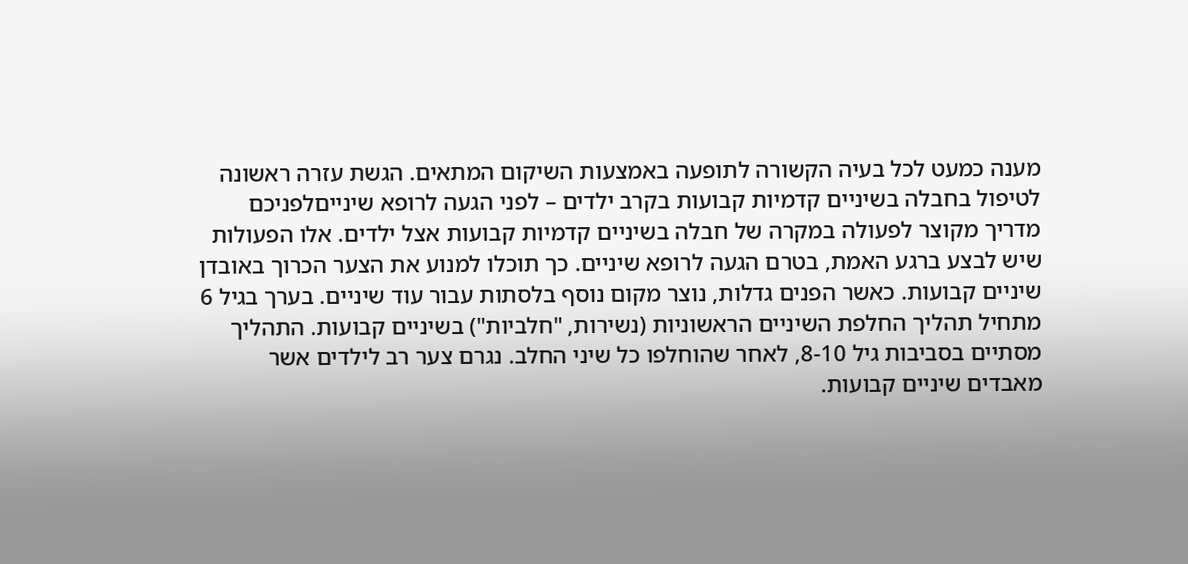מענה כמעט לכל בעיה הקשורה לתופעה באמצעות השיקום המתאים. הגשת עזרה ראשונה לטיפול בחבלה בשיניים קדמיות קבועות בקרב ילדים – לפני הגעה לרופא שינייםלפניכם מדריך מקוצר לפעולה במקרה של חבלה בשיניים קדמיות קבועות אצל ילדים. אלו הפעולות שיש לבצע ברגע האמת, בטרם הגעה לרופא שיניים. כך תוכלו למנוע את הצער הכרוך באובדן שיניים קבועות. כאשר הפנים גדלות, נוצר מקום נוסף בלסתות עבור עוד שיניים. בערך בגיל 6 מתחיל תהליך החלפת השיניים הראשוניות (נשירות, "חלביות") בשיניים קבועות. התהליך מסתיים בסביבות גיל 8-10, לאחר שהוחלפו כל שיני החלב. נגרם צער רב לילדים אשר מאבדים שיניים קבועות.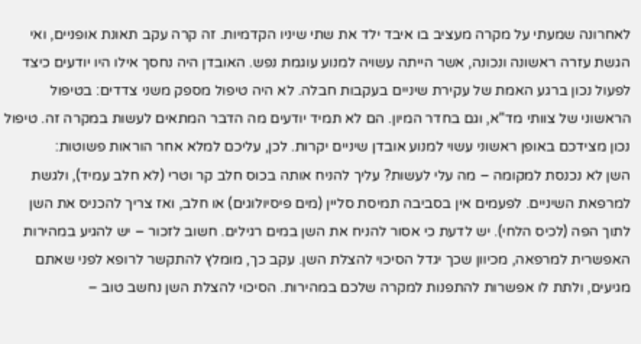לאחרונה שמעתי על מקרה מעציב בו איבד ילד את שתי שיניו הקדמיות. זה קרה עקב תאונת אופניים, ואי הגשת עזרה ראשונה ונכונה, אשר הייתה עשויה למנוע עוגמת נפש. האובדן היה נחסך אילו היו יודעים כיצד לפעול נכון ברגע האמת של עקירת שיניים בעקבות חבלה. לא היה טיפול מספק משני צדדים: בטיפול הראשוני של צוותי מד"א, וגם בחדר המיון. הם לא תמיד יודעים מה הדבר המתאים לעשות במקרה זה. טיפול נכון מצידכם באופן ראשוני עשוי למנוע אובדן שיניים יקרות. לכן, עליכם למלא אחר הוראות פשוטות:
השן לא נכנסת למקומה – מה עלי לעשות? עליך להניח אותה בכוס חלב קר וטרי (לא חלב עמיד), ולגשת למרפאת השיניים. לפעמים אין בסביבה תמיסת סליין (מים פיסיולוגים) או חלב, ואז צריך להכניס את השן לתוך הפה (לכיס הלחי). יש לדעת כי אסור להניח את השן במים רגילים. חשוב לזכור – יש להגיע במהירות האפשרית למרפאה, מכיוון שכך יגדל הסיכוי להצלת השן. עקב כך, מומלץ להתקשר לרופא לפני שאתם מגיעים, ולתת לו אפשרות להתפנות למקרה שלכם במהירות. הסיכוי להצלת השן נחשב טוב –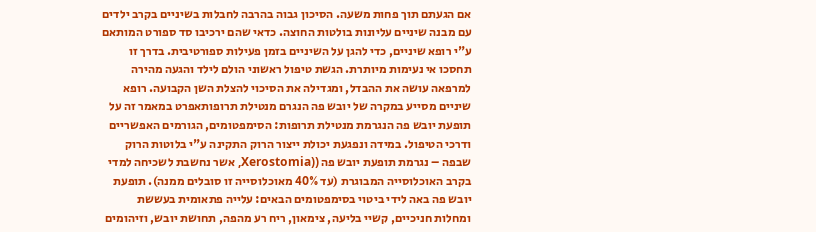אם הגעתם תוך פחות משעה. הסיכון גבוה בהרבה לחבלות בשיניים בקרב ילדים עם מבנה שיניים עליונות בולטות החוצה. כדאי שהם ירכיבו סד ספורט המותאם ע"י רופא שיניים, כדי להגן על השיניים בזמן פעילות ספורטיבית. בדרך זו תחסכו אי נעימות מיותרת. הגשת טיפול ראשוני הולם לילד והגעה מהירה למרפאה עושה את ההבדל, ומגדילה את הסיכוי להצלת השן הקבועה. רופא שיניים מסייע במקרה של יובש פה הנגרם מנטילת תרופותאפרט במאמר זה על תופעת יובש פה הנגרמת מנטילת תרופות: הסימפטומים, הגורמים האפשריים ודרכי הטיפול. במידה ונפגעת יכולת ייצור הרוק התקינה ע"י בלוטות הרוק שבפה – נגרמת תופעת יובש פה ((Xerostomia, אשר נחשבת לשכיחה למדי בקרב האוכלוסייה המבוגרת (עד 40% מאוכלוסייה זו סובלים ממנה). תופעת יובש פה באה לידי ביטוי בסימפטומים הבאים: עלייה פתאומית בעששת ומחלות חניכיים, קשיי בליעה, צימאון, ריח רע מהפה, תחושת יובש, וזיהומים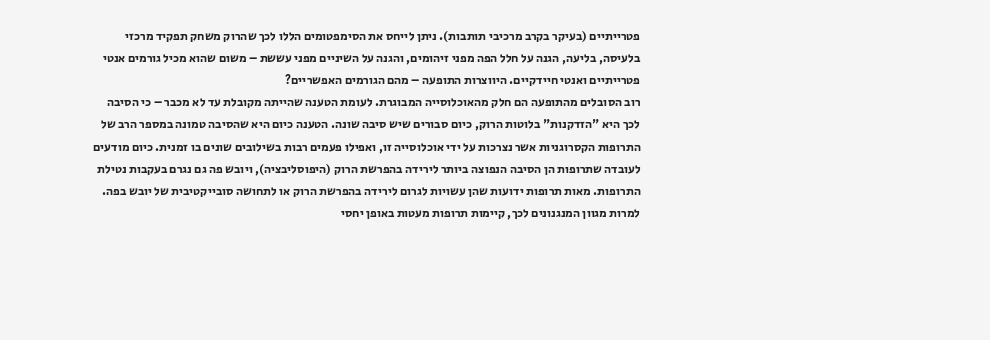פטרייתיים (בעיקר בקרב מרכיבי תותבות). ניתן לייחס את הסימפטומים הללו לכך שהרוק משחק תפקיד מרכזי בלעיסה, בליעה, הגנה על חלל הפה מפני זיהומים, והגנה על השיניים מפני עששת – משום שהוא מכיל גורמים אנטי פטרייתיים ואנטי חיידקיים. היווצרות התופעה – מהם הגורמים האפשריים?
רוב הסובלים מהתופעה הם חלק מהאוכלוסייה המבוגרת. לעומת הטענה שהייתה מקובלת עד לא מכבר – כי הסיבה לכך היא "הזדקנות" בלוטות הרוק, כיום סבורים שיש סיבה שונה. הטענה כיום היא שהסיבה טמונה במספר הרב של התרופות הקסרוגניות אשר נצרכות על ידי אוכלוסייה זו, ואפילו פעמים רבות בשילובים שונים בו זמנית. כיום מודעים לעובדה שתרופות הן הסיבה הנפוצה ביותר לירידה בהפרשת הרוק (היפוסליבציה), ויובש פה גם נגרם בעקבות נטילת התרופות. מאות תרופות ידועות שהן עשויות לגרום לירידה בהפרשת הרוק או לתחושה סובייקטיבית של יובש בפה. למרות מגוון המנגנונים לכך, קיימות תרופות מעטות באופן יחסי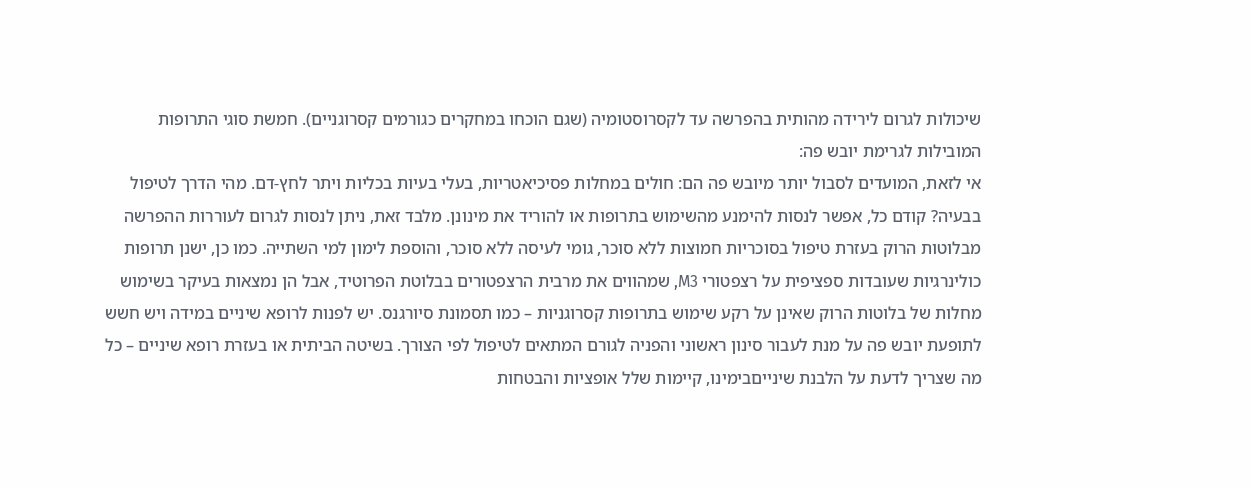שיכולות לגרום לירידה מהותית בהפרשה עד לקסרוסטומיה (שגם הוכחו במחקרים כגורמים קסרוגניים). חמשת סוגי התרופות המובילות לגרימת יובש פה:
אי לזאת, המועדים לסבול יותר מיובש פה הם: חולים במחלות פסיכיאטריות, בעלי בעיות בכליות ויתר לחץ-דם. מהי הדרך לטיפול בבעיה? קודם כל, אפשר לנסות להימנע מהשימוש בתרופות או להוריד את מינונן. מלבד זאת, ניתן לנסות לגרום לעוררות ההפרשה מבלוטות הרוק בעזרת טיפול בסוכריות חמוצות ללא סוכר, גומי לעיסה ללא סוכר, והוספת לימון למי השתייה. כמו כן, ישנן תרופות כולינרגיות שעובדות ספציפית על רצפטורי M3, שמהווים את מרבית הרצפטורים בבלוטת הפרוטיד, אבל הן נמצאות בעיקר בשימוש מחלות של בלוטות הרוק שאינן על רקע שימוש בתרופות קסרוגניות – כמו תסמונת סיורגנס. יש לפנות לרופא שיניים במידה ויש חשש לתופעת יובש פה על מנת לעבור סינון ראשוני והפניה לגורם המתאים לטיפול לפי הצורך. בשיטה הביתית או בעזרת רופא שיניים – כל מה שצריך לדעת על הלבנת שינייםבימינו, קיימות שלל אופציות והבטחות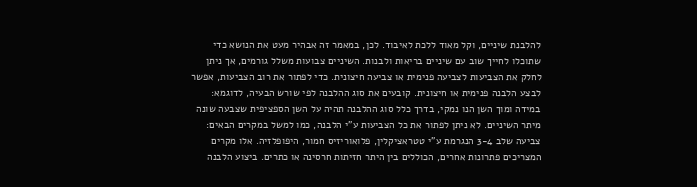להלבנת שיניים, וקל מאוד ללכת לאיבוד. לכן, במאמר זה אבהיר מעט את הנושא כדי שתוכלו לחייך שוב עם שיניים בריאות ולבנות. השיניים צבועות משלל גורמים, אך ניתן לחלק את הצביעות לצביעה פנימית או צביעה חיצונית. כדי לפתור את רוב הצביעות, אפשר לבצע הלבנה פנימית או חיצונית. קובעים את סוג ההלבנה לפי שורש הבעיה, לדוגמא: במידה ומוך השן הנו נמקי, בדרך כלל סוג ההלבנה תהיה על השן הספציפית שצבעה שונה מיתר השיניים. לא ניתן לפתור את כל הצביעות ע"י הלבנה, כמו למשל במקרים הבאים: צביעה שלב 3-4 הנגרמת ע"י טטראציקלין, פלואוריזיס חמור, היפופלזיה. אלו מקרים המצריכים פתרונות אחרים, הכוללים בין היתר חזיתות חרסינה או כתרים. ביצוע הלבנה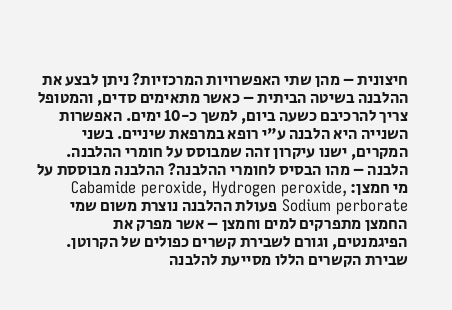חיצונית – מהן שתי האפשרויות המרכזיות? ניתן לבצע את ההלבנה בשיטה הביתית – כאשר מתאימים סדים, והמטופל צריך להרכיבם כשעה ביום, למשך כ-10 ימים. האפשרות השנייה היא הלבנה ע"י רופא במרפאת שיניים. בשני המקרים, ישנו עיקרון זהה שמבוסס על חומרי ההלבנה. הלבנה – מהו הבסיס לחומרי ההלבנה? ההלבנה מבוססת על מי חמצן: Cabamide peroxide, Hydrogen peroxide, Sodium perborate פעולת ההלבנה נוצרת משום שמי החמצן מתפרקים למים וחמצן – אשר מפרק את הפיגמנטים, וגורם לשבירת קשרים כפולים של הקרוטן. שבירת הקשרים הללו מסייעת להלבנה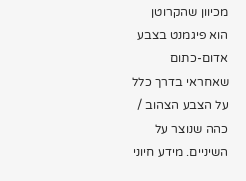מכיוון שהקרוטן הוא פיגמנט בצבע אדום-כתום שאחראי בדרך כלל על הצבע הצהוב / כהה שנוצר על השיניים. מידע חיוני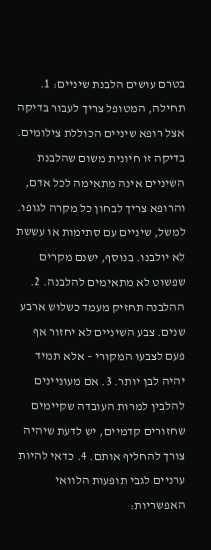בטרם עושים הלבנת שיניים: 1. תחילה, המטופל צריך לעבור בדיקה אצל רופא שיניים הכוללת צילומים. בדיקה זו חיונית משום שהלבנת השיניים אינה מתאימה לכל אדם, והרופא צריך לבחון כל מקרה לגופו. למשל, שיניים עם סתימות או עששת לא יולבנו. בנוסף, ישנם מקרים שפשוט לא מתאימים להלבנה. 2. ההלבנה תחזיק מעמד כשלוש ארבע שנים. צבע השיניים לא יחזור אף פעם לצבעו המקורי – אלא תמיד יהיה לבן יותר. 3. אם מעוניינים להלבין למרות העובדה שקיימים שחזורים קדמיים, יש לדעת שיהיה צורך להחליף אותם. 4. כדאי להיות ערניים לגבי תופעות הלוואי האפשריות: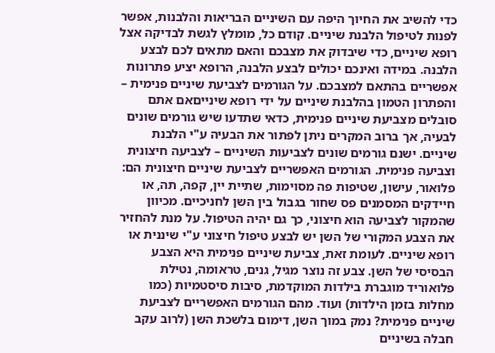כדי להשיב את החיוך היפה עם השיניים הבריאות והלבנות, אפשר לפנות לטיפול הלבנת שיניים. קודם כל, מומלץ לגשת לבדיקה אצל רופא שיניים, כדי שיבדוק את מצבכם והאם מתאים לכם לבצע הלבנה. במידה ואינכם יכולים לבצע הלבנה, הרופא יציע פתרונות אפשריים בהתאם למצבכם. על הגורמים לצביעת שיניים פנימית – והפתרון הטמון בהלבנת שיניים על ידי רופא שינייםאם אתם סובלים מצביעת שיניים פנימית, כדאי שתדעו שיש גורמים שונים לבעיה, אך ברוב המקרים ניתן לפתור את הבעיה ע"י הלבנת שיניים. ישנם גורמים שונים לצביעות השיניים – לצביעה חיצונית וצביעה פנימית. הגורמים האפשריים לצביעת שיניים חיצונית הם: פלואור, עישון, שטיפות פה מסוימות, שתיית יין, קפה, תה, או חיידקים המסמנים פס שחור בגבול בין השן לחניכיים. מכיוון שהמקור לצביעה הוא חיצוני, כך גם יהיה הטיפול. על מנת להחזיר את הצבע המקורי של השן יש לבצע טיפול חיצוני ע"י שיננית או רופא שיניים. לעומת זאת, צביעת שיניים פנימית היא הצבע הבסיסי של השן. צבע זה נוצר מגיל, גנים, טראומה, נטילת פלואוריד מוגברת בילדות המוקדמת, סיבות סיסטמיות (כמו מחלות בזמן הילדות) ועוד. מהם הגורמים האפשריים לצביעת שיניים פנימית? נמק במוך השן, דימום בלשכת השן (לרוב עקב חבלה בשיניים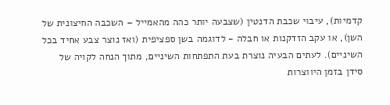קדמיות), עיבוי שכבת הדנטין (שצבעה יותר כהה מהאמייל – השכבה החיצונית של השן), או עקב הזדקנות או חבלה - לדוגמה בשן ספציפית (ואז נוצר צבע אחיד בכל השיניים). לעתים הבעיה נוצרת בעת התפתחות השיניים, מתוך הנחה לקויה של סידן בזמן היווצרות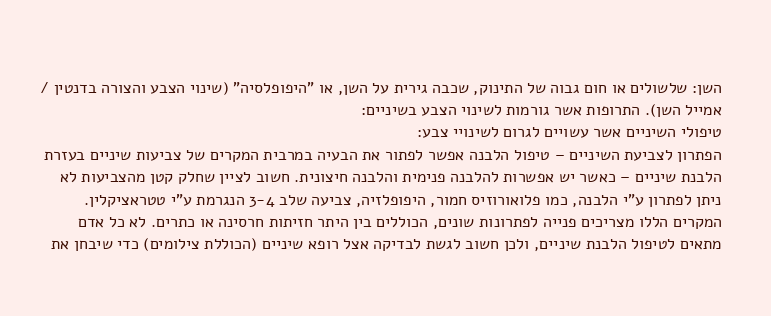השן: שלשולים או חום גבוה של התינוק, שכבה גירית על השן, או "היפופלסיה" (שינוי הצבע והצורה בדנטין / אמייל השן). התרופות אשר גורמות לשינוי הצבע בשיניים:
טיפולי השיניים אשר עשויים לגרום לשינויי צבע:
הפתרון לצביעת השיניים – טיפול הלבנה אפשר לפתור את הבעיה במרבית המקרים של צביעות שיניים בעזרת הלבנת שיניים – כאשר יש אפשרות להלבנה פנימית והלבנה חיצונית. חשוב לציין שחלק קטן מהצביעות לא ניתן לפתרון ע"י הלבנה, כמו פלואורוזיס חמור, היפופלזיה, צביעה שלב 3-4 הנגרמת ע"י טטראציקלין. המקרים הללו מצריכים פנייה לפתרונות שונים, הכוללים בין היתר חזיתות חרסינה או כתרים. לא כל אדם מתאים לטיפול הלבנת שיניים, ולכן חשוב לגשת לבדיקה אצל רופא שיניים (הכוללת צילומים) כדי שיבחן את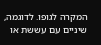המקרה לגופו. לדוגמה, שיניים עם עששת או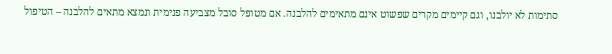סתימות לא יולבנו, וגם קיימים מקרים שפשוט אינם מתאימים להלבנה. אם מטופל סובל מצביעה פנימית ונמצא מתאים להלבנה – הטיפול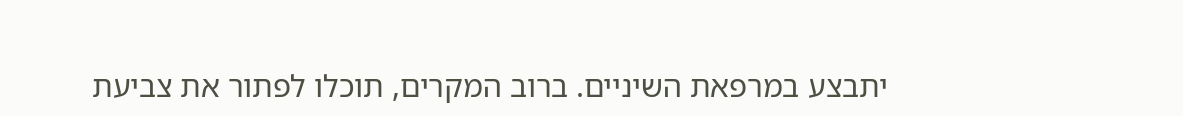יתבצע במרפאת השיניים. ברוב המקרים, תוכלו לפתור את צביעת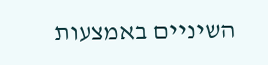השיניים באמצעות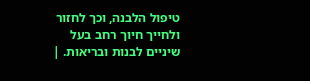טיפול הלבנה, וכך לחזור ולחייך חיוך רחב בעל שיניים לבנות ובריאות. |